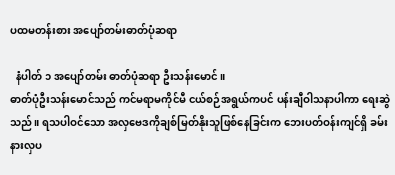ပထမတန်းစား အပျော်တမ်းဓာတ်ပုံဆရာ

  နံပါတ် ၁ အပျော်တမ်း ဓာတ်ပုံဆရာ ဦးသန်းမောင်။
ဓာတ်ပုံဦးသန်းမောင်သည် ကင်မရာမကိုင်မီ ငယ်စဉ်အရွယ်ကပင် ပန်းချီဝါသနာပါကာ ရေးဆွဲသည်။ ရသပါဝင်သော အလှဗေဒကိုချစ်မြတ်နိုးသူဖြစ်နေခြင်းက ဘေးပတ်ဝန်းကျင်ရှိ ခမ်းနားလှပ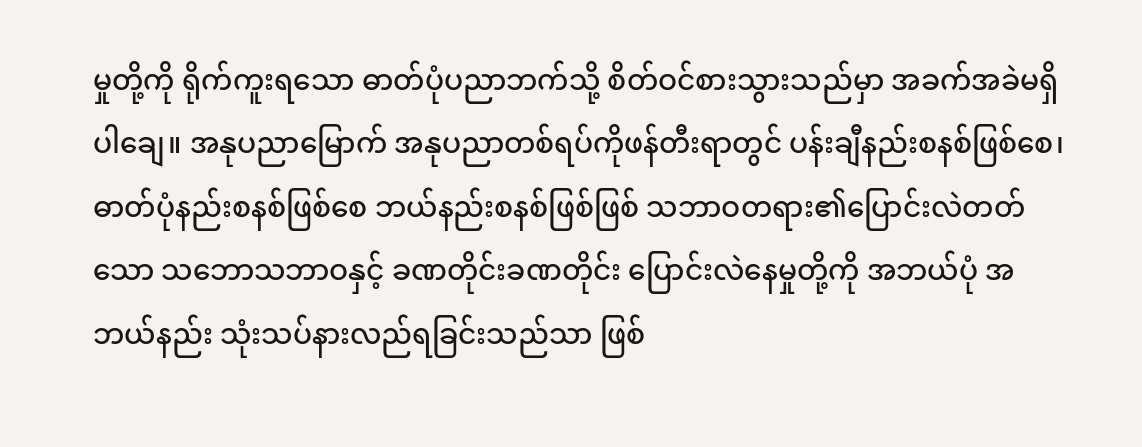မှုတို့ကို ရိုက်ကူးရသော ဓာတ်ပုံပညာဘက်သို့ စိတ်ဝင်စားသွားသည်မှာ အခက်အခဲမရှိပါချေ။ အနုပညာမြောက် အနုပညာတစ်ရပ်ကိုဖန်တီးရာတွင် ပန်းချီနည်းစနစ်ဖြစ်စေ၊ ဓာတ်ပုံနည်းစနစ်ဖြစ်စေ ဘယ်နည်းစနစ်ဖြစ်ဖြစ် သဘာဝတရား၏ပြောင်းလဲတတ်သော သဘောသဘာဝနှင့် ခဏတိုင်းခဏတိုင်း ပြောင်းလဲနေမှုတို့ကို အဘယ်ပုံ အဘယ်နည်း သုံးသပ်နားလည်ရခြင်းသည်သာ ဖြစ်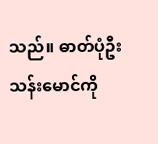သည်။ ဓာတ်ပုံဦးသန်းမောင်ကို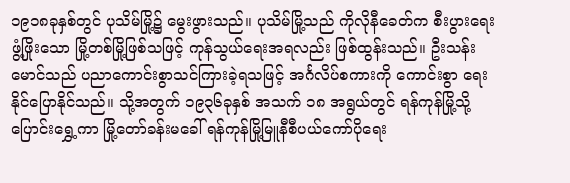၁၉၁၈ခုနှစ်တွင် ပုသိမ်မြို့၌ မွေးဖွားသည်။ ပုသိမ်မြို့သည် ကိုလိုနီခေတ်က စီးပွားရေးဖွံ့ဖြိုးသော မြို့တစ်မြို့ဖြစ်သဖြင့် ကုန်သွယ်ရေးအရလည်း ဖြစ်ထွန်းသည်။ ဦးသန်းမောင်သည် ပညာကောင်းစွာသင်ကြားခဲ့ရသဖြင့် အင်္ဂလိပ်စကားကို ကောင်းစွာ ရေးနိုင်ပြောနိုင်သည်။ သို့အတွက် ၁၉၃၆ခုနှစ် အသက် ၁၈ အရွယ်တွင် ရန်ကုန်မြို့သို့ ပြောင်းရွှေ့ကာ မြို့တော်ခန်းမခေါ် ရန်ကုန်မြို့မြူနီစီပယ်ကော်ပိုရေး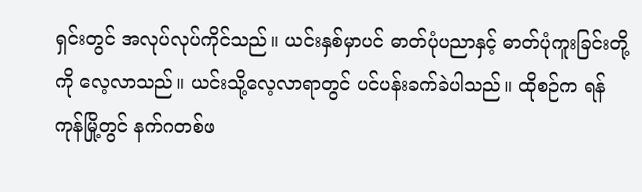ရှင်းတွင် အလုပ်လုပ်ကိုင်သည်။ ယင်းနှစ်မှာပင် ဓာတ်ပုံပညာနှင့် ဓာတ်ပုံကူးခြင်းတို့ကို လေ့လာသည်။ ယင်းသို့လေ့လာရာတွင် ပင်ပန်းခက်ခဲပါသည်။ ထိုစဉ်က ရန်ကုန်မြို့တွင် နက်ဂတစ်ဖ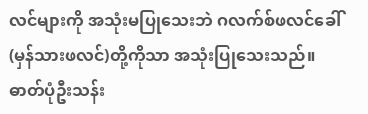လင်များကို အသုံးမပြုသေးဘဲ ဂလက်စ်ဖလင်ခေါ် (မှန်သားဖလင်)တို့ကိုသာ အသုံးပြုသေးသည်။ ဓာတ်ပုံဦးသန်း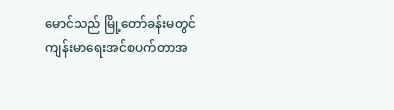မောင်သည် မြို့တော်ခန်းမတွင် ကျန်းမာရေးအင်စပက်တာအ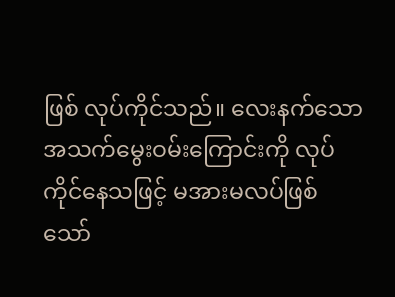ဖြစ် လုပ်ကိုင်သည်။ လေးနက်သော အသက်မွေးဝမ်းကြောင်းကို လုပ်ကိုင်နေသဖြင့် မအားမလပ်ဖြစ်သော်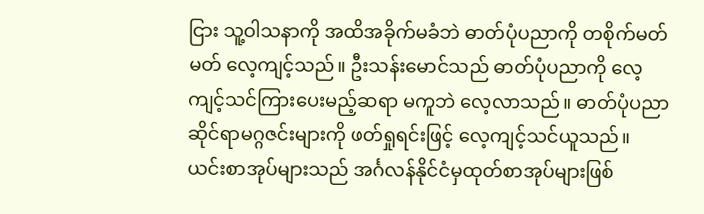ငြား သူ့ဝါသနာကို အထိအခိုက်မခံဘဲ ဓာတ်ပုံပညာကို တစိုက်မတ်မတ် လေ့ကျင့်သည်။ ဦးသန်းမောင်သည် ဓာတ်ပုံပညာကို လေ့ကျင့်သင်ကြားပေးမည့်ဆရာ မကူဘဲ လေ့လာသည်။ ဓာတ်ပုံပညာဆိုင်ရာမဂ္ဂဇင်းများကို ဖတ်ရှုရင်းဖြင့် လေ့ကျင့်သင်ယူသည်။ ယင်းစာအုပ်များသည် အင်္ဂလန်နိုင်ငံမှထုတ်စာအုပ်များဖြစ်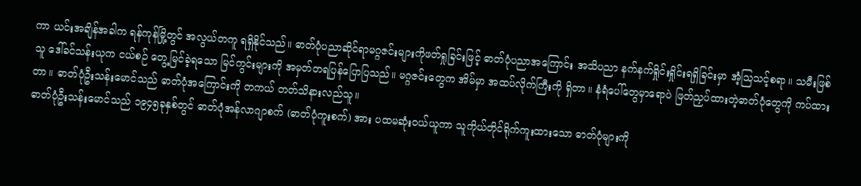ကာ ယင်းအချိန်အခါက ရန်ကုန်မြို့တွင် အလွယ်တကူ ရရှိနိုင်သည်။ ဓာတ်ပုံပညာဆိုင်ရာမဂ္ဂဇင်းများကိုဖတ်ရှုခြင်းဖြင့် ဓာတ်ပုံပညာအကြောင်း အသိပညာ နက်နက်ရှိုင်းရှိုင်းရရှိခြင်းမှာ အံ့သြသင့်စရာ။ သမီးဖြစ်သူ ဒေါ်ခင်သန်းယုက ငယ်စဉ် တွေ့မြင်ခဲ့ရသော မြင်ကွင်းများကို အမှတ်တရပြန်ပြောပြသည်။ မဂ္ဂဇင်းတွေက အိမ်မှာ အထပ်လိုက်ကြီးကို ရှိတာ။ နံရံပေါ်တွေမှာရောပဲ ဖြတ်ညှပ်ထားတဲ့ဓာတ်ပုံတွေကို ကပ်ထားတာ။ ဓာတ်ပုံဦးသန်းမောင်သည် ဓာတ်ပုံအကြောင်းကို တကယ် တတ်သိနားလည်သူ။
ဓာတ်ပုံဦးသန်းမောင်သည် ၁၉၄၅ခုနှစ်တွင် ဓာတ်ပုံအန်လာဂျာစက် (ဓာတ်ပုံကူးစက်) အား ပထမဆုံးဝယ်ယူကာ သူကိုယ်တိုင်ရိုက်ကူးထားသော ဓာတ်ပုံများကို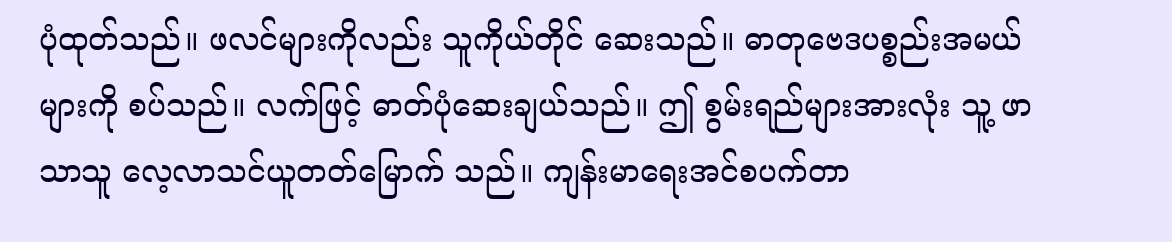ပုံထုတ်သည်။ ဖလင်များကိုလည်း သူကိုယ်တိုင် ဆေးသည်။ ဓာတုဗေဒပစ္စည်းအမယ်များကို စပ်သည်။ လက်ဖြင့် ဓာတ်ပုံဆေးချယ်သည်။ ဤ စွမ်းရည်များအားလုံး သူ့ ဖာသာသူ လေ့လာသင်ယူတတ်မြောက် သည်။ ကျန်းမာရေးအင်စပက်တာ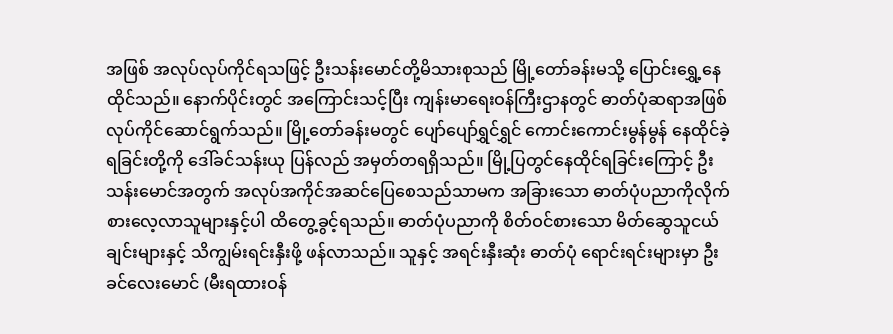အဖြစ် အလုပ်လုပ်ကိုင်ရသဖြင့် ဦးသန်းမောင်တို့မိသားစုသည် မြို့တော်ခန်းမသို့ ပြောင်းရွှေ့နေထိုင်သည်။ နောက်ပိုင်းတွင် အကြောင်းသင့်ပြီး ကျန်းမာရေးဝန်ကြီးဌာနတွင် ဓာတ်ပုံဆရာအဖြစ် လုပ်ကိုင်ဆောင်ရွက်သည်။ မြို့တော်ခန်းမတွင် ပျော်ပျော်ရွှင်ရွှင် ကောင်းကောင်းမွန်မွန် နေထိုင်ခဲ့ရခြင်းတို့ကို ဒေါ်ခင်သန်းယု ပြန်လည် အမှတ်တရရှိသည်။ မြို့ပြတွင်နေထိုင်ရခြင်းကြောင့် ဦးသန်းမောင်အတွက် အလုပ်အကိုင်အဆင်ပြေစေသည်သာမက အခြားသော ဓာတ်ပုံပညာကိုလိုက်စားလေ့လာသူများနှင့်ပါ ထိတွေ့ခွင့်ရသည်။ ဓာတ်ပုံပညာကို စိတ်ဝင်စားသော မိတ်ဆွေသူငယ်ချင်းများနှင့် သိကျွမ်းရင်းနှီးဖို့ ဖန်လာသည်။ သူနှင့် အရင်းနှီးဆုံး ဓာတ်ပုံ ရောင်းရင်းများမှာ ဦးခင်လေးမောင် (မီးရထားဝန်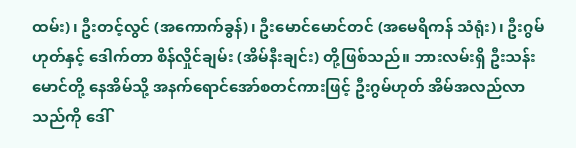ထမ်း)၊ ဦးတင့်လွင် (အကောက်ခွန်)၊ ဦးမောင်မောင်တင် (အမေရိကန် သံရုံး)၊ ဦးဂွမ်ဟုတ်နှင့် ဒေါက်တာ စိန်လှိုင်ချမ်း (အိမ်နီးချင်း) တို့ဖြစ်သည်။ ဘားလမ်းရှိ ဦးသန်းမောင်တို့ နေအိမ်သို့ အနက်ရောင်အော်စတင်ကားဖြင့် ဦးဂွမ်ဟုတ် အိမ်အလည်လာသည်ကို ဒေါ်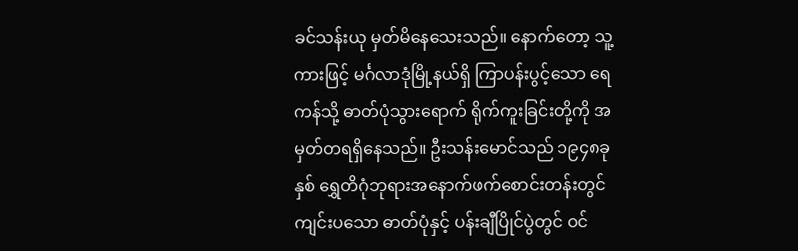ခင်သန်းယု မှတ်မိနေသေးသည်။ နောက်တော့ သူ့ကားဖြင့် မင်္ဂလာဒုံမြို့နယ်ရှိ ကြာပန်းပွင့်သော ရေကန်သို့ ဓာတ်ပုံသွားရောက် ရိုက်ကူးခြင်းတို့ကို အမှတ်တရရှိနေသည်။ ဦးသန်းမောင်သည် ၁၉၄၈ခုနှစ် ရွှေတိဂုံဘုရားအနောက်ဖက်စောင်းတန်းတွင် ကျင်းပသော ဓာတ်ပုံနှင့် ပန်းချီပြိုင်ပွဲတွင် ဝင်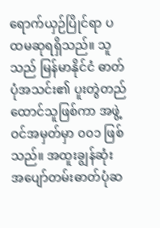ရောက်ယှဉ်ပြိုင်ရာ ပထမဆုရရှိသည်။ သူသည် မြန်မာနိုင်ငံ ဓာတ်ပုံအသင်း၏ ပူးတွဲတည်ထောင်သူဖြစ်ကာ အဖွဲ့ဝင်အမှတ်မှာ ၀၀၁ ဖြစ်သည်။ အထူးချွန်ဆုံး အပျော်တမ်းဓာတ်ပုံဆ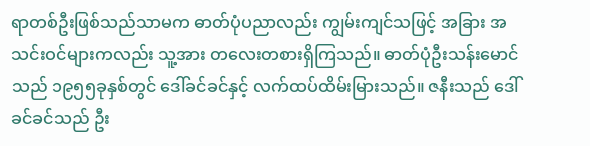ရာတစ်ဦးဖြစ်သည်သာမက ဓာတ်ပုံပညာလည်း ကျွမ်းကျင်သဖြင့် အခြား အသင်းဝင်များကလည်း သူ့အား တလေးတစားရှိကြသည်။ ဓာတ်ပုံဦးသန်းမောင်သည် ၁၉၅၅ခုနှစ်တွင် ဒေါ်ခင်ခင်နှင့် လက်ထပ်ထိမ်းမြားသည်။ ဇနီးသည် ဒေါ်ခင်ခင်သည် ဦး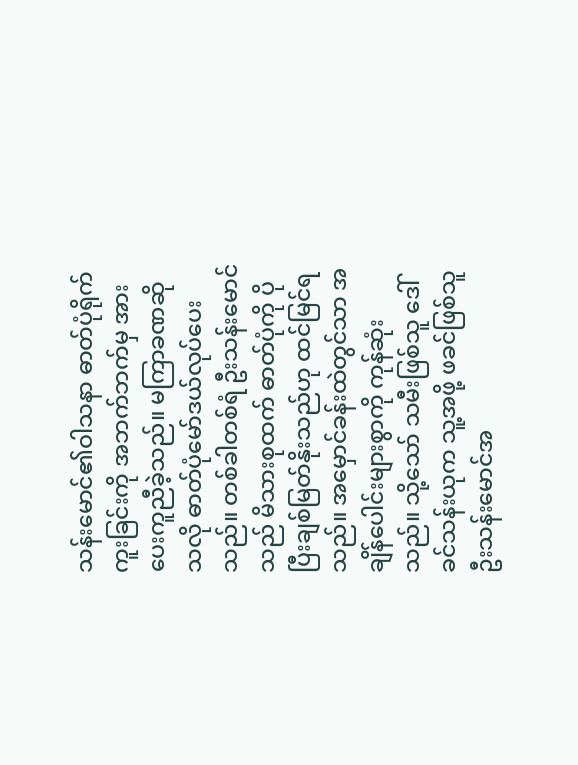သန်းမောင်၏ဝါသနာ ဓာတ်ပုံရိုက်ကူးခြင်းကို အဘက်ဘက်မှ အားပေးကူညီခဲ့သည်။ မကြာခဏဆိုသလို ဓာတ်ပုံမော်ဒယ်လုပ်ပေးသည်။ တစ်ခါတစ်ရံ ဦးသန်းမောင်သည် မိသားစုထက် ဓာတ်ပုံကို ပိုပြီးချစ်မြတ်နိုးသည်ဟု ထင်မြင်ရသည်။ အမှောင်ခန်းထဲတွင်သာ အချိန်ပေါင်းများစွာကို ကုန်ဆုံးသည်။ သို့သော် သမီးဖြစ်သူ ဒေါ်ခင်သန်းယုက သူ့အဖို့ ဖခင်ဖြစ်သူ ဦးသန်းမောင်အ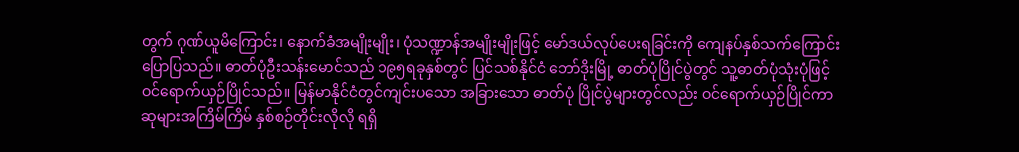တွက် ဂုဏ်ယူမိကြောင်း၊ နောက်ခံအမျိုးမျိုး၊ ပုံသဏ္ဍာန်အမျိုးမျိုးဖြင့် မော်ဒယ်လုပ်ပေးရခြင်းကို ကျေနပ်နှစ်သက်ကြောင်းပြောပြသည်။ ဓာတ်ပုံဦးသန်းမောင်သည် ၁၉၅ရခုနှစ်တွင် ပြင်သစ်နိုင်ငံ ဘော်ဒိုးမြို့ ဓာတ်ပုံပြိုင်ပွဲတွင် သူ့ဓာတ်ပုံသုံးပုံဖြင့် ဝင်ရောက်ယှဉ်ပြိုင်သည်။ မြန်မာနိုင်ငံတွင်ကျင်းပသော အခြားသော ဓာတ်ပုံ ပြိုင်ပွဲများတွင်လည်း ဝင်ရောက်ယှဉ်ပြိုင်ကာ ဆုများအကြိမ်ကြိမ် နှစ်စဉ်တိုင်းလိုလို ရရှိ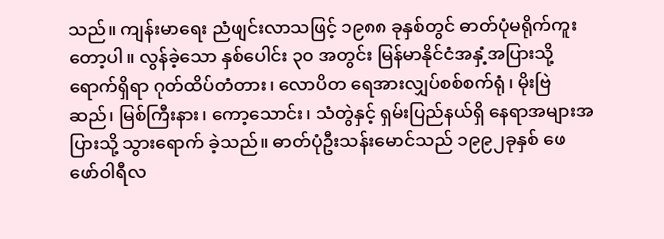သည်။ ကျန်းမာရေး ညံဖျင်းလာသဖြင့် ၁၉၈၈ ခုနှစ်တွင် ဓာတ်ပုံမရိုက်ကူးတော့ပါ။ လွန်ခဲ့သော နှစ်ပေါင်း ၃၀ အတွင်း မြန်မာနိုင်ငံအနှံ့အပြားသို့ ရောက်ရှိရာ ဂုတ်ထိပ်တံတား၊ လောပိတ ရေအားလျှပ်စစ်စက်ရုံ၊ မိုးဗြဲဆည်၊ မြစ်ကြီးနား၊ ကော့သောင်း၊ သံတွဲနှင့် ရှမ်းပြည်နယ်ရှိ နေရာအများအပြားသို့ သွားရောက် ခဲ့သည်။ ဓာတ်ပုံဦးသန်းမောင်သည် ၁၉၉၂ခုနှစ် ဖေဖော်ဝါရီလ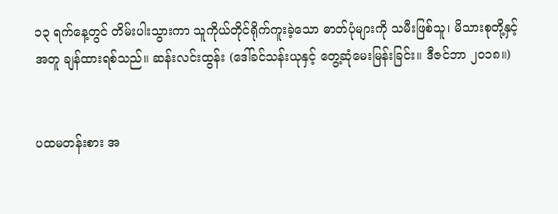၁၃ ရက်နေ့တွင် တိမ်းပါးသွားကာ သူကိုယ်တိုင်ရိုက်ကူးခဲ့သော ဓာတ်ပုံများကို သမီးဖြစ်သူ၊ မိသားစုတို့နှင့်အတူ ချန်ထားရစ်သည်။ ဆန်းလင်းထွန်း (ဒေါ်ခင်သန်းယုနှင့် တွေ့ဆုံမေးမြန်းခြင်း။ ဒီဇင်ဘာ ၂၀၁၈။)


ပထမတန်းစား အ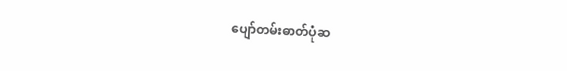ပျော်တမ်းဓာတ်ပုံဆ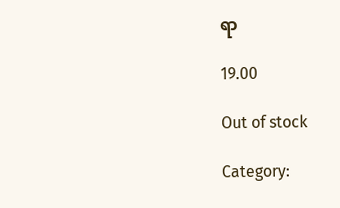ရာ

19.00

Out of stock

Category: